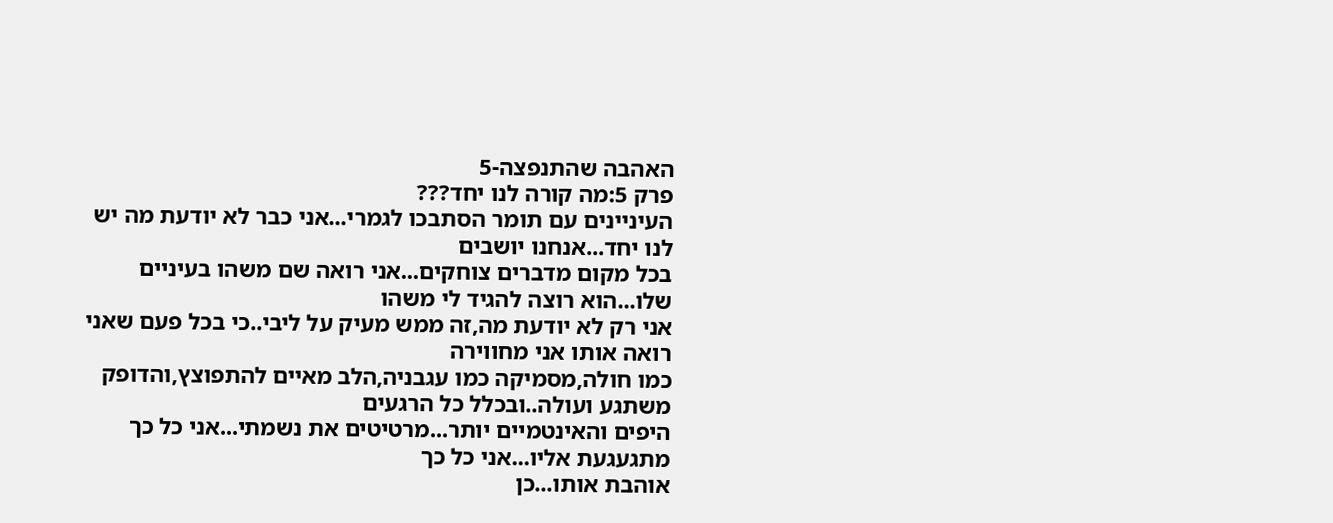האהבה שהתנפצה-5
פרק 5:מה קורה לנו יחד???
העיניינים עם תומר הסתבכו לגמרי...אני כבר לא יודעת מה יש לנו יחד...אנחנו יושבים
בכל מקום מדברים צוחקים...אני רואה שם משהו בעיניים שלו...הוא רוצה להגיד לי משהו
אני רק לא יודעת מה,זה ממש מעיק על ליבי..כי בכל פעם שאני רואה אותו אני מחווירה
כמו חולה,מסמיקה כמו עגבניה,הלב מאיים להתפוצץ,והדופק משתגע ועולה..ובכלל כל הרגעים
היפים והאינטמיים יותר...מרטיטים את נשמתי...אני כל כך מתגעגעת אליו...אני כל כך
אוהבת אותו...כן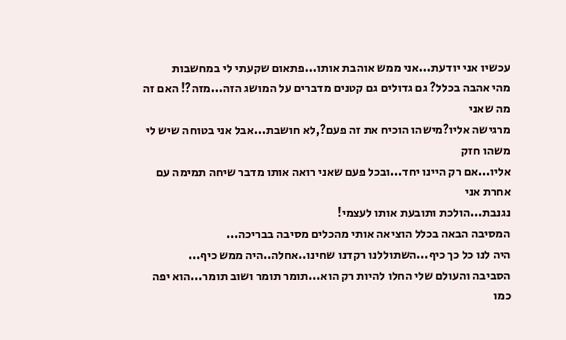עכשיו אני יודעת...אני ממש אוהבת אותו...פתאום שקעתי לי במחשבות
מהי אהבה בכלל? גם גדולים גם קטנים מדברים על המושג הזה...מזה?! האם זה מה שאני
מרגישה אליו?מישהו הוכיח את זה פעם?,לא חושבת...אבל אני בטוחה שיש לי משהו חזק
אליו...אם רק היינו יחד...ובכל פעם שאני רואה אותו מדבר שיחה תמימה עם אחרת אני
נגנבת...הולכת ותובעת אותו לעצמי!
המסיבה הבאה בכלל הוציאה אותי מהכלים מסיבה בבריכה...
היה לנו כל כך כיף...השתוללנו רקדנו שחינו..אחלה..היה ממש כיף...
הסביבה והעולם שלי החלו להיות רק הוא...תומר תומר ושוב תומר...הוא יפה כמו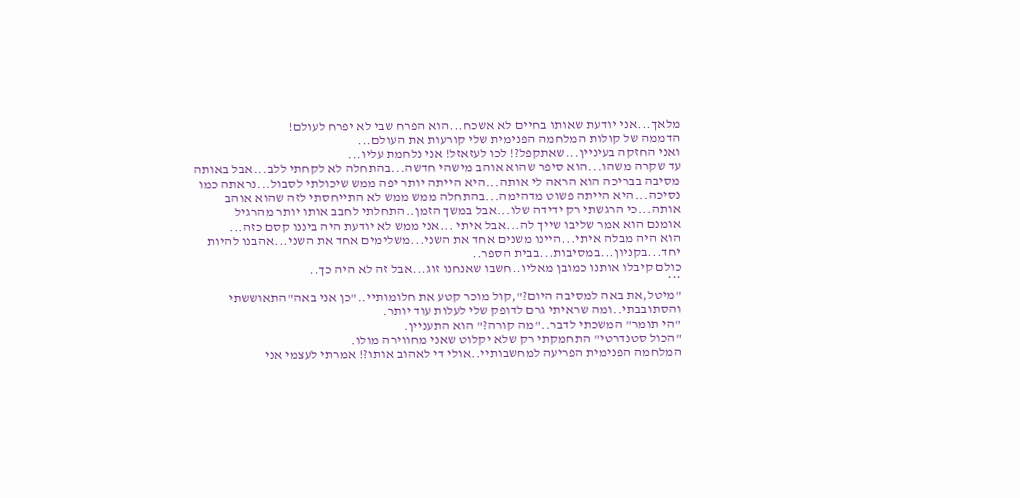מלאך...אני יודעת שאותו בחיים לא אשכח...הוא הפרח שבי לא יפרח לעולם!
הדממה של קולות המלחמה הפנימית שלי קורעות את העולם...
ואני החזקה בעיניין...שאתקפל?! לכו לעזאזל! אני נלחמת עליו...
עד שקרה משהו...הוא סיפר שהוא אוהב מישהי חדשה...בהתחלה לא לקחתי ללב...אבל באותה
מסיבה בבריכה הוא הראה לי אותה...היא הייתה יותר יפה ממש שיכולתי לסבול...נראתה כמו
נסיכה...היא הייתה פשוט מדהימה...בהתחלה ממש ממש לא התייחסתי לזה שהוא אוהב
אותה...כי הרגשתי רק ידידה שלו...אבל במשך הזמן..התחלתי לחבב אותו יותר מהרגיל
אומנם הוא אמר שליבו שייך לה...אבל איתי ...אני ממש לא יודעת היה ביננו קסם כזה...
הוא היה מבלה איתי...היינו משנים אחד את השני...משלימים אחד את השני...אהבנו להיות
יחד...בקניון...במסיבות...בבית הספר..
כולם קיבלו אותנו כמובן מאליו..חשבו שאנחנו זוג...אבל זה לא היה כך..
***
"מיטל,את באה למסיבה היום?",קול מוכר קטע את חלומותיי.."כן אני באה"התאוששתי
והסתובבתי..ומה שראיתי גרם לדופק שלי לעלות עוד יותר.
"הי תומר" המשכתי לדבר.."מה קורה?" הוא התעניין.
"הכול סטנדרטי" התחמקתי רק שלא יקלוט שאני מחווירה מולו.
המלחמה הפנימית הפריעה למחשבותיי..אולי די לאהוב אותו?! אמרתי לעצמי אני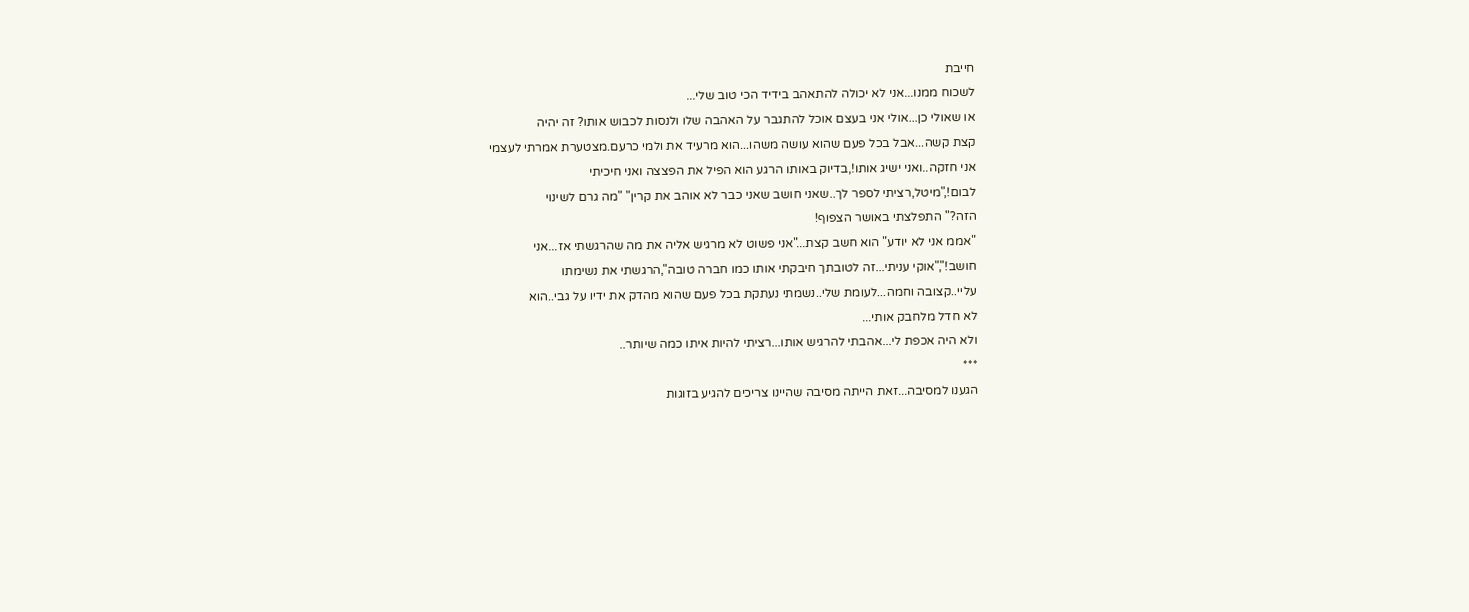חייבת
לשכוח ממנו...אני לא יכולה להתאהב בידיד הכי טוב שלי...
או שאולי כן...אולי אני בעצם אוכל להתגבר על האהבה שלו ולנסות לכבוש אותו? זה יהיה
קצת קשה...אבל בכל פעם שהוא עושה משהו...הוא מרעיד את ולמי כרעם.מצטערת אמרתי לעצמי
אני חזקה..ואני ישיג אותו!,בדיוק באותו הרגע הוא הפיל את הפצצה ואני חיכיתי
לבום!,"מיטל,רציתי לספר לך..שאני חושב שאני כבר לא אוהב את קרין" "מה גרם לשינוי
הזה?" התפלצתי באושר הצפוף!
"אממ אני לא יודע" הוא חשב קצת..."אני פשוט לא מרגיש אליה את מה שהרגשתי אז...אני
חושב!","אוקי עניתי...זה לטובתך חיבקתי אותו כמו חברה טובה",הרגשתי את נשימתו
עליי..קצובה וחמה...לעומת שלי..נשמתי נעתקת בכל פעם שהוא מהדק את ידיו על גבי..הוא
לא חדל מלחבק אותי...
ולא היה אכפת לי...אהבתי להרגיש אותו...רציתי להיות איתו כמה שיותר..
***
הגענו למסיבה...זאת הייתה מסיבה שהיינו צריכים להגיע בזוגות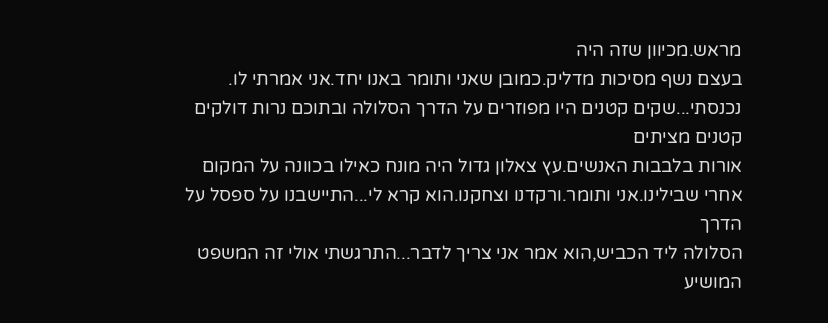מראש.מכיוון שזה היה
בעצם נשף מסיכות מדליק.כמובן שאני ותומר באנו יחד.אני אמרתי לו.
נכנסתי...שקים קטנים היו מפוזרים על הדרך הסלולה ובתוכם נרות דולקים קטנים מציתים
אורות בלבבות האנשים.עץ צאלון גדול היה מונח כאילו בכוונה על המקום
אחרי שבילינו.אני ותומר.ורקדנו וצחקנו.הוא קרא לי...התיישבנו על ספסל על הדרך
הסלולה ליד הכביש,הוא אמר אני צריך לדבר...התרגשתי אולי זה המשפט המושיע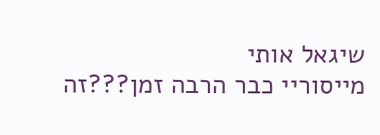שיגאל אותי
מייסוריי כבר הרבה זמן???זה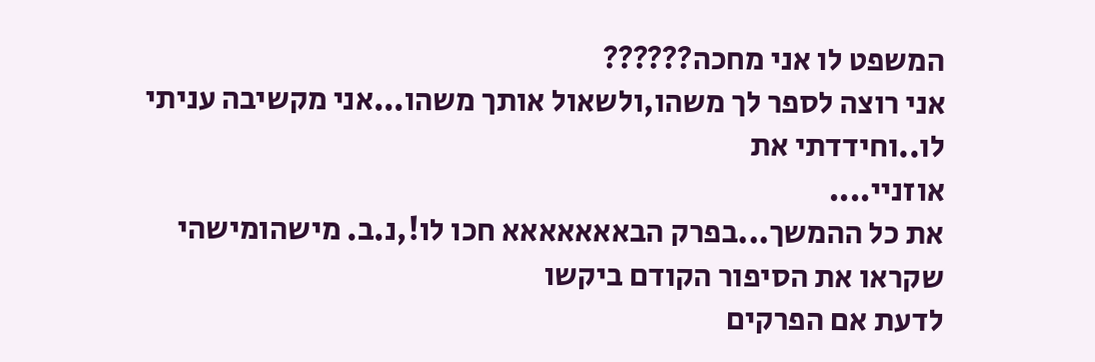המשפט לו אני מחכה??????
אני רוצה לספר לך משהו,ולשאול אותך משהו...אני מקשיבה עניתי לו..וחידדתי את
אוזניי....
את כל ההמשך...בפרק הבאאאאאאא חכו לו!,נ.ב. מישהומישהי שקראו את הסיפור הקודם ביקשו
לדעת אם הפרקים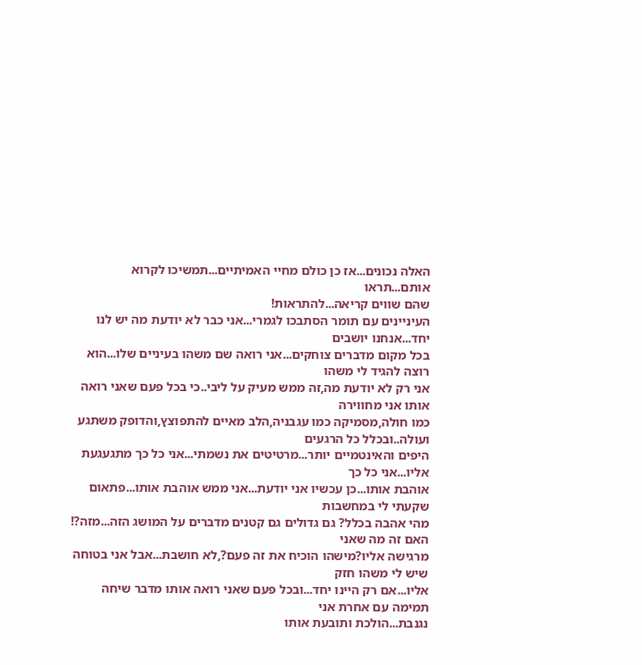האלה נכונים...אז כן כולם מחיי האמיתיים...תמשיכו לקרוא אותם...תראו
שהם שווים קריאה...להתראות!
העיניינים עם תומר הסתבכו לגמרי...אני כבר לא יודעת מה יש לנו יחד...אנחנו יושבים
בכל מקום מדברים צוחקים...אני רואה שם משהו בעיניים שלו...הוא רוצה להגיד לי משהו
אני רק לא יודעת מה,זה ממש מעיק על ליבי..כי בכל פעם שאני רואה אותו אני מחווירה
כמו חולה,מסמיקה כמו עגבניה,הלב מאיים להתפוצץ,והדופק משתגע ועולה..ובכלל כל הרגעים
היפים והאינטמיים יותר...מרטיטים את נשמתי...אני כל כך מתגעגעת אליו...אני כל כך
אוהבת אותו...כן עכשיו אני יודעת...אני ממש אוהבת אותו...פתאום שקעתי לי במחשבות
מהי אהבה בכלל? גם גדולים גם קטנים מדברים על המושג הזה...מזה?! האם זה מה שאני
מרגישה אליו?מישהו הוכיח את זה פעם?,לא חושבת...אבל אני בטוחה שיש לי משהו חזק
אליו...אם רק היינו יחד...ובכל פעם שאני רואה אותו מדבר שיחה תמימה עם אחרת אני
נגנבת...הולכת ותובעת אותו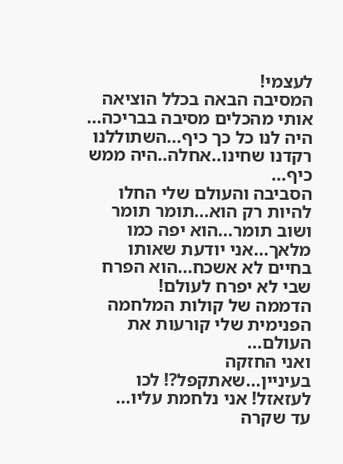לעצמי!
המסיבה הבאה בכלל הוציאה אותי מהכלים מסיבה בבריכה...
היה לנו כל כך כיף...השתוללנו רקדנו שחינו..אחלה..היה ממש כיף...
הסביבה והעולם שלי החלו להיות רק הוא...תומר תומר ושוב תומר...הוא יפה כמו
מלאך...אני יודעת שאותו בחיים לא אשכח...הוא הפרח שבי לא יפרח לעולם!
הדממה של קולות המלחמה הפנימית שלי קורעות את העולם...
ואני החזקה בעיניין...שאתקפל?! לכו לעזאזל! אני נלחמת עליו...
עד שקרה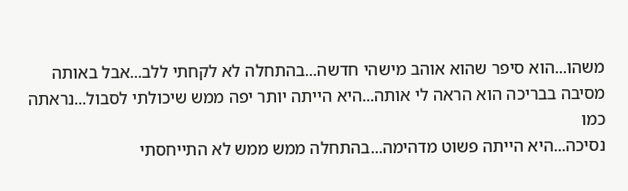משהו...הוא סיפר שהוא אוהב מישהי חדשה...בהתחלה לא לקחתי ללב...אבל באותה
מסיבה בבריכה הוא הראה לי אותה...היא הייתה יותר יפה ממש שיכולתי לסבול...נראתה כמו
נסיכה...היא הייתה פשוט מדהימה...בהתחלה ממש ממש לא התייחסתי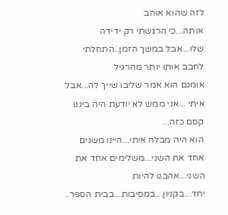לזה שהוא אוהב
אותה...כי הרגשתי רק ידידה שלו...אבל במשך הזמן..התחלתי לחבב אותו יותר מהרגיל
אומנם הוא אמר שליבו שייך לה...אבל איתי ...אני ממש לא יודעת היה ביננו קסם כזה...
הוא היה מבלה איתי...היינו משנים אחד את השני...משלימים אחד את השני...אהבנו להיות
יחד...בקניון...במסיבות...בבית הספר..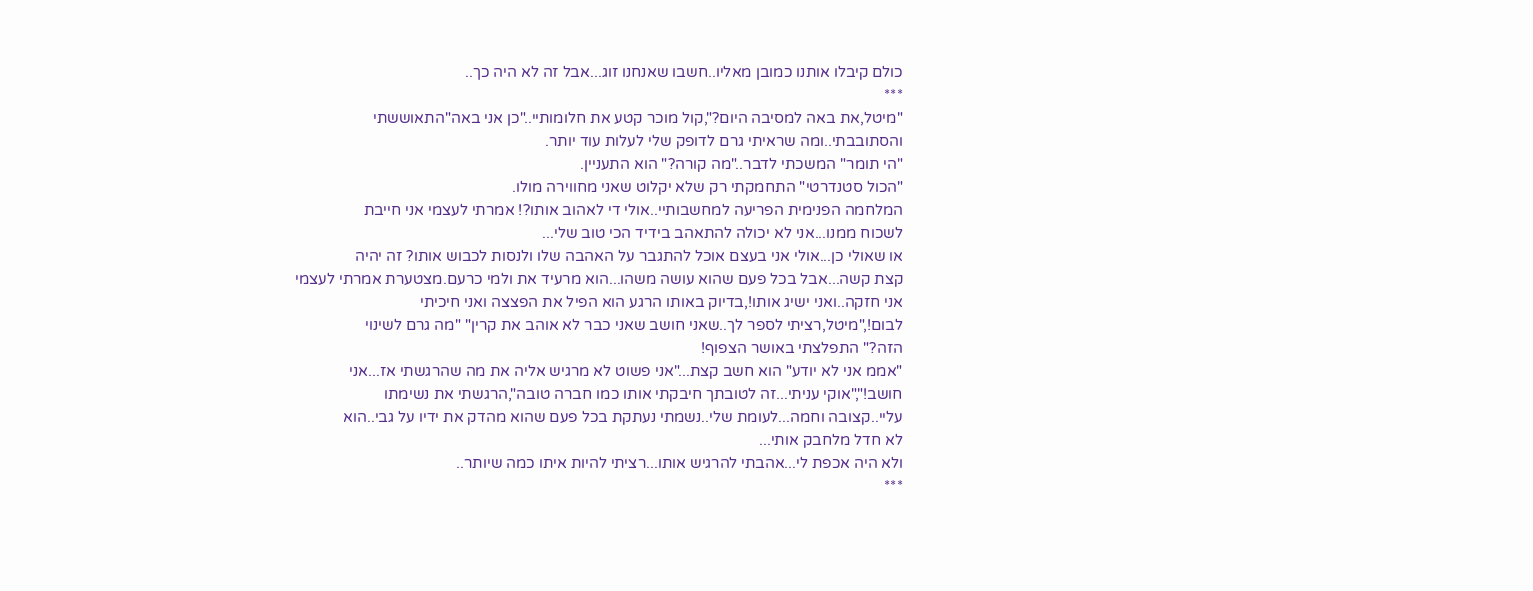כולם קיבלו אותנו כמובן מאליו..חשבו שאנחנו זוג...אבל זה לא היה כך..
***
"מיטל,את באה למסיבה היום?",קול מוכר קטע את חלומותיי.."כן אני באה"התאוששתי
והסתובבתי..ומה שראיתי גרם לדופק שלי לעלות עוד יותר.
"הי תומר" המשכתי לדבר.."מה קורה?" הוא התעניין.
"הכול סטנדרטי" התחמקתי רק שלא יקלוט שאני מחווירה מולו.
המלחמה הפנימית הפריעה למחשבותיי..אולי די לאהוב אותו?! אמרתי לעצמי אני חייבת
לשכוח ממנו...אני לא יכולה להתאהב בידיד הכי טוב שלי...
או שאולי כן...אולי אני בעצם אוכל להתגבר על האהבה שלו ולנסות לכבוש אותו? זה יהיה
קצת קשה...אבל בכל פעם שהוא עושה משהו...הוא מרעיד את ולמי כרעם.מצטערת אמרתי לעצמי
אני חזקה..ואני ישיג אותו!,בדיוק באותו הרגע הוא הפיל את הפצצה ואני חיכיתי
לבום!,"מיטל,רציתי לספר לך..שאני חושב שאני כבר לא אוהב את קרין" "מה גרם לשינוי
הזה?" התפלצתי באושר הצפוף!
"אממ אני לא יודע" הוא חשב קצת..."אני פשוט לא מרגיש אליה את מה שהרגשתי אז...אני
חושב!","אוקי עניתי...זה לטובתך חיבקתי אותו כמו חברה טובה",הרגשתי את נשימתו
עליי..קצובה וחמה...לעומת שלי..נשמתי נעתקת בכל פעם שהוא מהדק את ידיו על גבי..הוא
לא חדל מלחבק אותי...
ולא היה אכפת לי...אהבתי להרגיש אותו...רציתי להיות איתו כמה שיותר..
***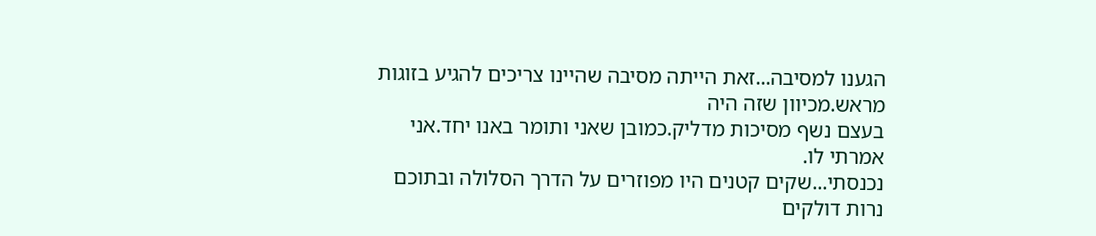הגענו למסיבה...זאת הייתה מסיבה שהיינו צריכים להגיע בזוגות מראש.מכיוון שזה היה
בעצם נשף מסיכות מדליק.כמובן שאני ותומר באנו יחד.אני אמרתי לו.
נכנסתי...שקים קטנים היו מפוזרים על הדרך הסלולה ובתוכם נרות דולקים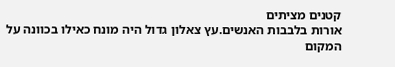קטנים מציתים
אורות בלבבות האנשים.עץ צאלון גדול היה מונח כאילו בכוונה על המקום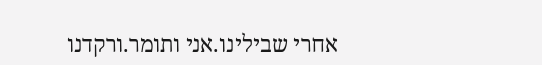אחרי שבילינו.אני ותומר.ורקדנו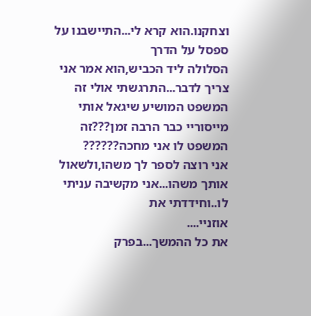וצחקנו.הוא קרא לי...התיישבנו על ספסל על הדרך
הסלולה ליד הכביש,הוא אמר אני צריך לדבר...התרגשתי אולי זה המשפט המושיע שיגאל אותי
מייסוריי כבר הרבה זמן???זה המשפט לו אני מחכה??????
אני רוצה לספר לך משהו,ולשאול אותך משהו...אני מקשיבה עניתי לו..וחידדתי את
אוזניי....
את כל ההמשך...בפרק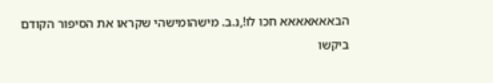הבאאאאאאא חכו לו!,נ.ב. מישהומישהי שקראו את הסיפור הקודם ביקשו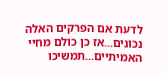לדעת אם הפרקים האלה נכונים...אז כן כולם מחיי האמיתיים...תמשיכו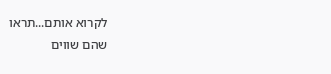לקרוא אותם...תראו
שהם שווים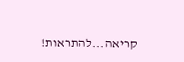קריאה...להתראות!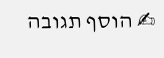✍ הוסף תגובה